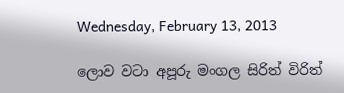Wednesday, February 13, 2013

ලොව වටා අපූරු මංගල සිරිත් විරිත්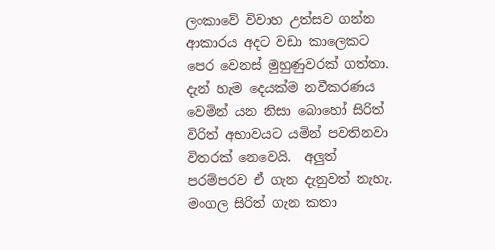ලංකාවේ විවාහ උත්සව ගන්න ආකාරය අදට වඩා කාලෙකට පෙර වෙනස් මුහුණුවරක් ගත්තා.  දැන් හැම දෙයක්ම නවීකරණය වෙමින් යන නිසා බොහෝ සිරිත් විරිත් අභාවයට යමින් පවතිනවා විතරක් නෙවෙයි.  අලුත් පරම්පරව ඒ ගැන දැනුවත් නැහැ.  මංගල සිරිත් ගැන කතා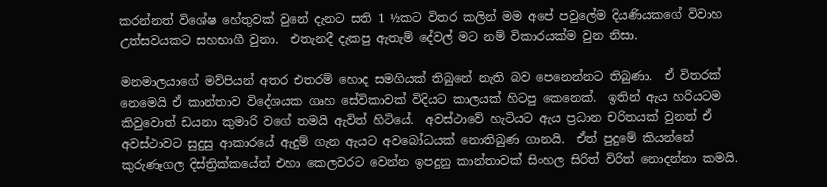කරන්නත් විශේෂ හේතුවක් වුනේ දැනට සති 1 ½කට විතර කලින් මම අපේ පවුලේම දියණියකගේ විවාහ උත්සවයකට සහභාගී වුනා.  එතැනදී දැකපු ඇතැම් දේවල් මට නම් විකාරයක්ම වුන නිසා.

මනමාලයාගේ මව්පියන් අතර එතරම් හොද සමගියක් තිබුනේ නැති බව පෙනෙන්නට තිබුණා.  ඒ විතරක් නෙමෙයි ඒ කාන්තාව විදේශයක ගෘහ සේවිකාවක් විදියට කාලයක් හිටපු කෙනෙක්.  ඉතින් ඇය හරියටම කිවුවොත් ඩයනා කුමාරි වගේ තමයි ඇවිත් හිටියේ.  අවස්ථාවේ හැටියට ඇය ප්‍රධාන චරිතයක් වුනත් ඒ අවස්ථාවට සුදුසු ආකාරයේ ඇදුම් ගැන ඇයට අවබෝධයක් නොතිබුණ ගානයි.  ඒත් පුදුමේ කියන්නේ කුරුණෑගල දිස්ත්‍රික්කයේත් එහා කෙලවරට වෙන්න ඉපදුනු කාන්තාවක් සිංහල සිරිත් විරිත් නොදන්නා කමයි.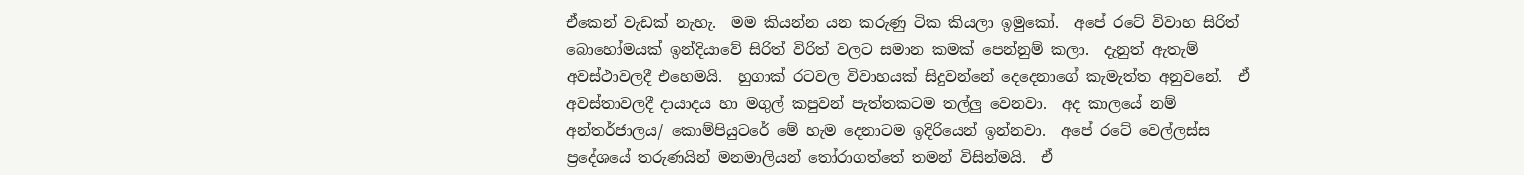ඒකෙන් වැඩක් නැහැ.  මම කියන්න යන කරුණු ටික කියලා ඉමුකෝ.  අපේ රටේ විවාහ සිරිත් බොහෝමයක් ඉන්දියාවේ සිරිත් විරිත් වලට සමාන කමක් පෙන්නුම් කලා.  දැනුත් ඇතැම් අවස්ථාවලදී එහෙමයි.  හුගාක් රටවල විවාහයක් සිදුවන්නේ දෙදෙනාගේ කැමැත්ත අනුවනේ.  ඒ අවස්තාවලදී දායාදය හා මගුල් කපුවන් පැත්තකටම තල්ලු වෙනවා.  අද කාලයේ නම් අන්තර්ජාලය/ කොම්පියුටරේ මේ හැම දෙනාටම ඉදිරියෙන් ඉන්නවා.  අපේ රටේ වෙල්ලස්ස ප්‍රදේශයේ තරුණයින් මනමාලියන් තෝරාගත්තේ තමන් විසින්මයි.  ඒ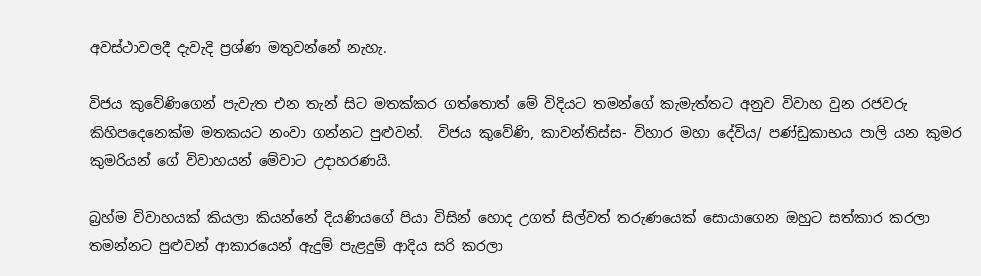අවස්ථාවලදී දැවැදි ප්‍රශ්ණ මතුවන්නේ නැහැ.

විජය කුවේණිගෙන් පැවැත එන තැන් සිට මතක්කර ගත්තොත් මේ විදියට තමන්ගේ කැමැත්තට අනුව විවාහ වුන රජවරු කිහිපදෙනෙක්ම මතකයට නංවා ගන්නට පුළුවන්.  විජය කුවේණි, කාවන්තිස්ස- විහාර මහා දේවිය/ පණ්ඩුකාභය පාලි යන කුමර කුමරියන් ගේ විවාහයන් මේවාට උදාහරණයි.

බ්‍රහ්ම විවාහයක් කියලා කියන්නේ දියණියගේ පියා විසින් හොද උගත් සිල්වත් තරුණයෙක් සොයාගෙන ඔහුට සත්කාර කරලා තමන්නට පුළුවන් ආකාරයෙන් ඇදුම් පැළදුම් ආදිය සරි කරලා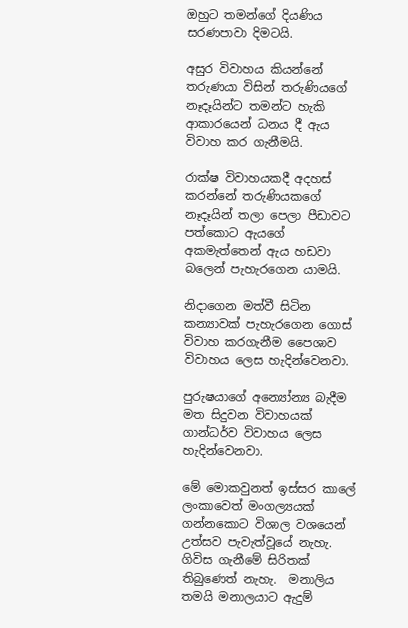ඔහුට තමන්ගේ දියණිය සරණපාවා දිමටයි.

අසුර විවාහය කියන්නේ තරුණයා විසින් තරුණියගේ නෑදෑයින්ට තමන්ට හැකි ආකාරයෙන් ධනය දී ඇය විවාහ කර ගැනීමයි.

රාක්ෂ විවාහයකදී අදහස් කරන්නේ තරුණියකගේ නෑදෑයින් තලා පෙලා පීඩාවට පත්කොට ඇයගේ අකමැත්තෙන් ඇය හඩවා බලෙන් පැහැරගෙන යාමයි.

නිදාගෙන මත්වී සිටින කන්‍යාවක් පැහැරගෙන ගොස් විවාහ කරගැනීම පෛශාව විවාහය ලෙස හැදින්වෙනවා.

පුරුෂයාගේ අන්‍යෝන්‍ය බැදීම මත සිදුවන විවාහයක් ගාන්ධර්ව විවාහය ලෙස හැදින්වෙනවා.

මේ මොකවුනත් ඉස්සර කාලේ ලංකාවෙත් මංගල්‍යයක් ගන්නකොට විශාල වශයෙන් උත්සව පැවැත්වූයේ නැහැ.  ගිවිස ගැනීමේ සිරිතක් තිබුණෙත් නැහැ.  මනාලිය තමයි මනාලයාට ඇදුම්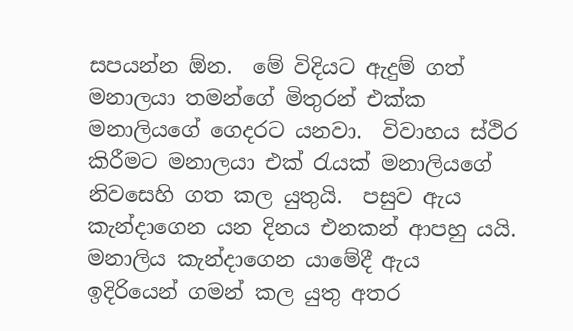සපයන්න ඕන.  මේ විදියට ඇදුම් ගත් මනාලයා තමන්ගේ මිතුරන් එක්ක මනාලියගේ ගෙදරට යනවා.  විවාහය ස්ථිර කිරීමට මනාලයා එක් රැයක් මනාලියගේ නිවසෙහි ගත කල යුතුයි.  පසුව ඇය කැන්දාගෙන යන දිනය එනකන් ආපහු යයි.  මනාලිය කැන්දාගෙන යාමේදී ඇය ඉදිරියෙන් ගමන් කල යුතු අතර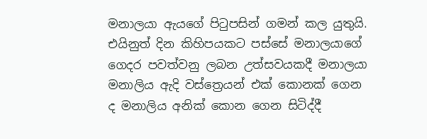මනාලයා ඇයගේ පිටුපසින් ගමන් කල යුතුයි. එයිනුත් දින කිහිපයකට පස්සේ මනාලයාගේ ගෙදර පවත්වනු ලබන උත්සවයකදී මනාලයා මනාලිය ඇදි වස්ත්‍රෙයන් එක් කොනක් ගෙන ද මනාලිය අනික් කොන ගෙන සිටිද්දී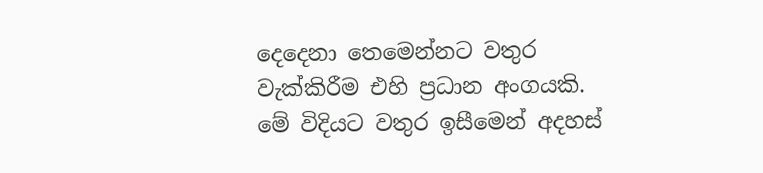දෙදෙනා තෙමෙන්නට වතුර වැක්කිරීම එහි ප්‍රධාන අංගයකි.  මේ විදියට වතුර ඉසීමෙන් අදහස්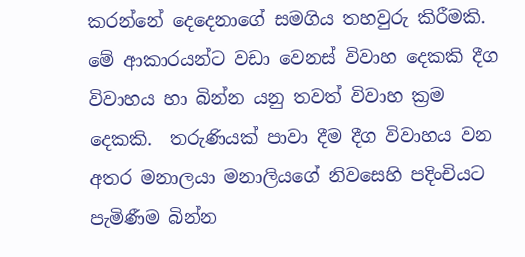කරන්නේ දෙදෙනාගේ සමගිය තහවුරු කිරීමකි.  මේ ආකාරයන්ට වඩා වෙනස් විවාහ දෙකකි දීග විවාහය හා බින්න යනු තවත් විවාහ ක්‍රම දෙකකි.  තරුණියක් පාවා දීම දීග විවාහය වන අතර මනාලයා මනාලියගේ නිවසෙහි පදිංචියට පැමිණීම බින්න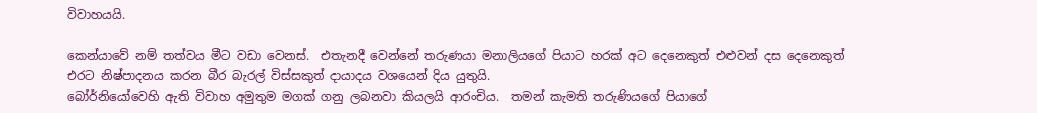විවාහයයි.

කෙන්යාවේ නම් තත්වය මීට වඩා වෙනස්.  එතැනදී වෙන්නේ තරුණයා මනාලියගේ පියාට හරක් අට දෙනෙකුත් එළුවන් දස දෙනෙකුත් එරට නිෂ්පාදනය කරන බීර බැරල් විස්සකුත් දායාදය වශයෙන් දිය යුතුයි.
බෝර්නියෝවෙහි ඇති විවාහ අමුතුම මගක් ගනු ලබනවා කියලයි ආරංචිය.  තමන් කැමති තරුණියගේ පියාගේ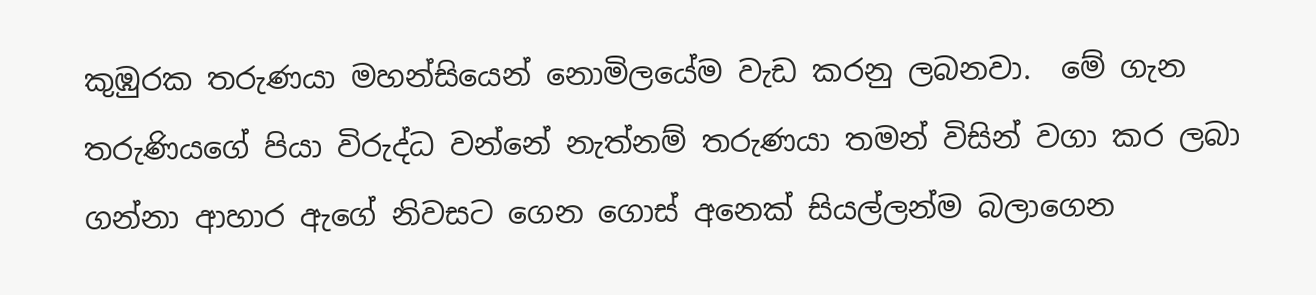කුඹුරක තරුණයා මහන්සියෙන් නොමිලයේම වැඩ කරනු ලබනවා.  මේ ගැන තරුණියගේ පියා විරුද්ධ වන්නේ නැත්නම් තරුණයා තමන් විසින් වගා කර ලබා ගන්නා ආහාර ඇගේ නිවසට ගෙන ගොස් අනෙක් සියල්ලන්ම බලාගෙන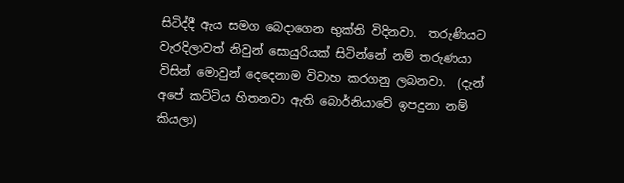සිටිද්දී ඇය සමග බෙදාගෙන භුක්ති විදිනවා.  තරුණියට වැරදිලාවත් නිවුන් සොයුරියක් සිටින්නේ නම් තරුණයා විසින් මොවුන් දෙදෙනාම විවාහ කරගනු ලබනවා.  (දැන් අපේ කට්ටිය හිතනවා ඇති බොර්නියාවේ ඉපදුනා නම් කියලා)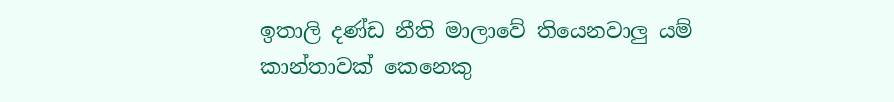ඉතාලි දණ්ඩ නීති මාලාවේ තියෙනවාලු යම් කාන්තාවක් කෙනෙකු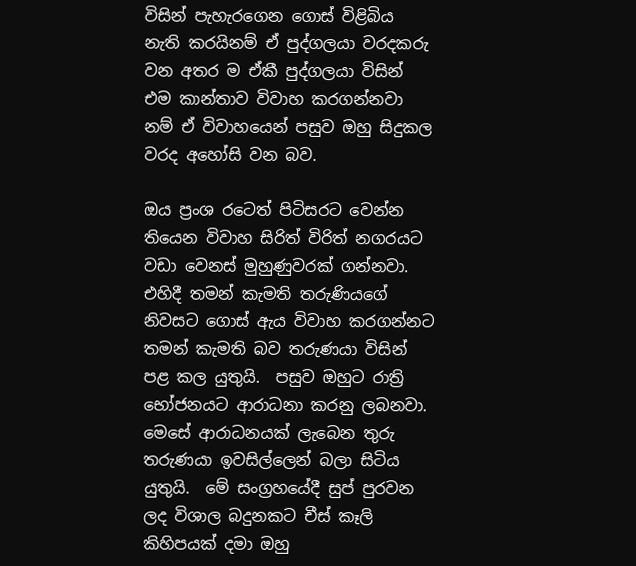විසින් පැහැරගෙන ගොස් විළිබිය නැති කරයිනම් ඒ පුද්ගලයා වරදකරු වන අතර ම ඒකී පුද්ගලයා විසින් එම කාන්තාව විවාහ කරගන්නවා නම් ඒ විවාහයෙන් පසුව ඔහු සිදුකල වරද අහෝසි වන බව.

ඔය ප්‍රංශ රටෙත් පිටිසරට වෙන්න තියෙන විවාහ සිරිත් විරිත් නගරයට වඩා වෙනස් මුහුණුවරක් ගන්නවා.  එහිදී තමන් කැමති තරුණියගේ නිවසට ගොස් ඇය විවාහ කරගන්නට තමන් කැමති බව තරුණයා විසින් පළ කල යුතුයි.  පසුව ඔහුට රාත්‍රි භෝජනයට ආරාධනා කරනු ලබනවා.  මෙසේ ආරාධනයක් ලැබෙන තුරු තරුණයා ඉවසිල්ලෙන් බලා සිටිය යුතුයි.  මේ සංග්‍රහයේදී සුප් පුරවන ලද විශාල බදුනකට චීස් කෑලි කිහිපයක් දමා ඔහු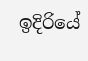ඉදිරියේ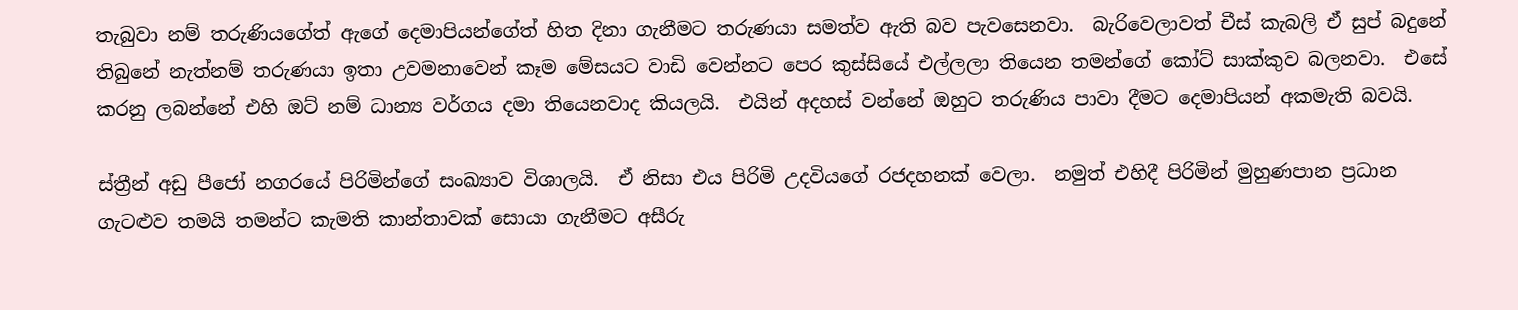තැබුවා නම් තරුණියගේත් ඇගේ දෙමාපියන්ගේත් හිත දිනා ගැනීමට තරුණයා සමත්ව ඇති බව පැවසෙනවා.  බැරිවෙලාවත් චීස් කැබලි ඒ සුප් බදුනේ තිබුනේ නැත්නම් තරුණයා ඉතා උවමනාවෙන් කෑම මේසයට වාඩි වෙන්නට පෙර කුස්සියේ එල්ලලා තියෙන තමන්ගේ කෝට් සාක්කුව බලනවා.  එසේ කරනු ලබන්නේ එහි ඔට් නම් ධාන්‍ය වර්ගය දමා තියෙනවාද කියලයි.  එයින් අදහස් වන්නේ ඔහුට තරුණිය පාවා දීමට දෙමාපියන් අකමැති බවයි.

ස්ත්‍රීන් අඩු පීජෝ නගරයේ පිරිමින්ගේ සංඛ්‍යාව විශාලයි.  ඒ නිසා එය පිරිමි උදවියගේ රජදහනක් වෙලා.  නමුත් එහිදී පිරිමින් මුහුණපාන ප්‍රධාන ගැටළුව තමයි තමන්ට කැමති කාන්තාවක් සොයා ගැනීමට අසීරු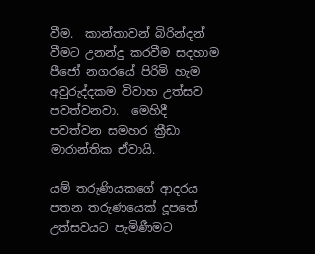වීම.  කාන්තාවන් බිරින්දන් වීමට උනන්දු කරවීම සදහාම පීජෝ නගරයේ පිරිමි හැම අවුරුද්දකම විවාහ උත්සව පවත්වනවා.  මෙහිදී පවත්වන සමහර ක්‍රීඩා මාරාන්තික ඒවායි.

යම් තරුණියකගේ ආදරය පතන තරුණයෙක් දූපතේ උත්සවයට පැමිණීමට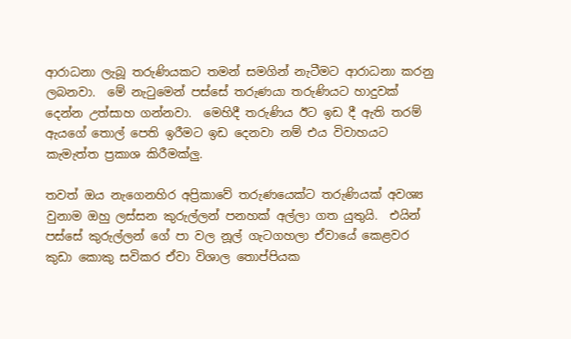ආරාධනා ලැබූ තරුණියකට තමන් සමගින් නැටීමට ආරාධනා කරනු ලබනවා.  මේ නැටුමෙන් පස්සේ තරුණයා තරුණියට හාදුවක් දෙන්න උත්සාහ ගන්නවා.  මෙහිදී තරුණිය ඊට ඉඩ දී ඇති තරම් ඇයගේ තොල් පෙති ඉරීමට ඉඩ දෙනවා නම් එය විවාහයට කැමැත්ත ප්‍රකාශ කිරීමක්ලු.

තවත් ඔය නැගෙනහිර අප්‍රිකාවේ තරුණයෙක්ට තරුණියක් අවශ්‍ය වුනාම ඔහු ලස්සන කුරුල්ලන් පනහක් අල්ලා ගත යුතුයි.  එයින් පස්සේ කුරුල්ලන් ගේ පා වල නූල් ගැටගහලා ඒවායේ කෙළවර කුඩා කොකු සවිකර ඒවා විශාල තොප්පියක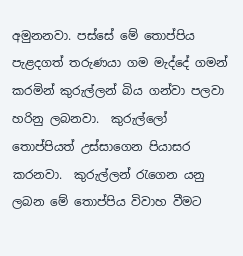අමුනනවා. පස්සේ මේ තොප්පිය පැළදගත් තරුණයා ගම මැද්දේ ගමන් කරමින් කුරුල්ලන් බිය ගන්වා පලවා හරිනු ලබනවා.  කුරුල්ලෝ තොප්පියත් උස්සාගෙන පියාසර කරනවා.  කුරුල්ලන් රැගෙන යනු ලබන මේ තොප්පිය විවාහ වීමට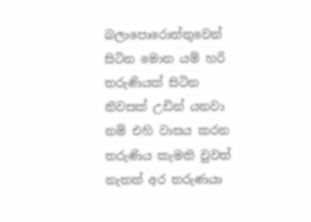බලාපොරොත්තුවෙන් සිටින මොන යම් හරි තරුණියක් සිටින නිවසක් උඩින් යනවා නම් එහි වාසය කරන තරුණිය කැමති වුවත් නැතත් අර තරුණයා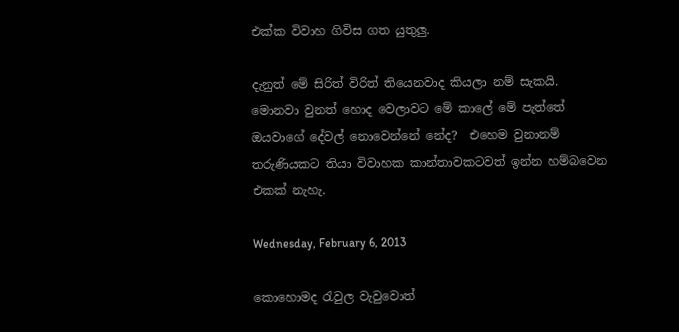එක්ක විවාහ ගිවිස ගත යුතුලු.

දැනුත් මේ සිරිත් විරිත් තියෙනවාද කියලා නම් සැකයි.  මොනවා වුනත් හොද වෙලාවට මේ කාලේ මේ පැත්තේ ඔයවාගේ දේවල් නොවෙන්නේ නේද?  එහෙම වුනානම් තරුණියකට තියා විවාහක කාන්තාවකටවත් ඉන්න හම්බවෙන එකක් නැහැ.

Wednesday, February 6, 2013

කොහොමද රැවුල වැවුවොත්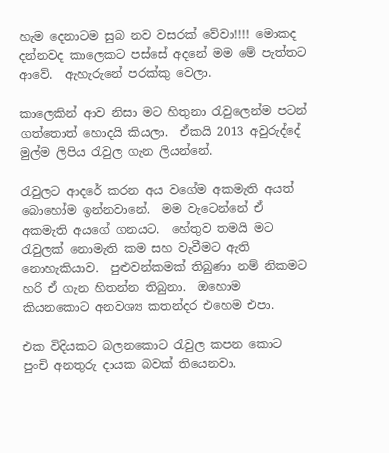හැම දෙනාටම සුබ නව වසරක් වේවා!!!! මොකද දන්නවද කාලෙකට පස්සේ අදනේ මම මේ පැත්තට ආවේ.  ඇහැරුනේ පරක්කු වෙලා.

කාලෙකින් ආව නිසා මට හිතුනා රැවුලෙන්ම පටන් ගත්තොත් හොදයි කියලා.  ඒකයි 2013 අවුරුද්දේ මුල්ම ලිපිය රැවුල ගැන ලියන්නේ.

රැවුලට ආදරේ කරන අය වගේම අකමැති අයත් බොහෝම ඉන්නවානේ.  මම වැටෙන්නේ ඒ අකමැති අයගේ ගනයට.  හේතුව තමයි මට රැවුලක් නොමැති කම සහ වැවීමට ඇති නොහැකියාව.  පුළුවන්කමක් තිබුණා නම් නිකමට හරි ඒ ගැන හිතන්න තිබුනා.  ඔහොම කියනකොට අනවශ්‍ය කතන්දර එහෙම එපා.

එක විදියකට බලනකොට රැවුල කපන කොට පුංචි අනතුරු දායක බවක් තියෙනවා.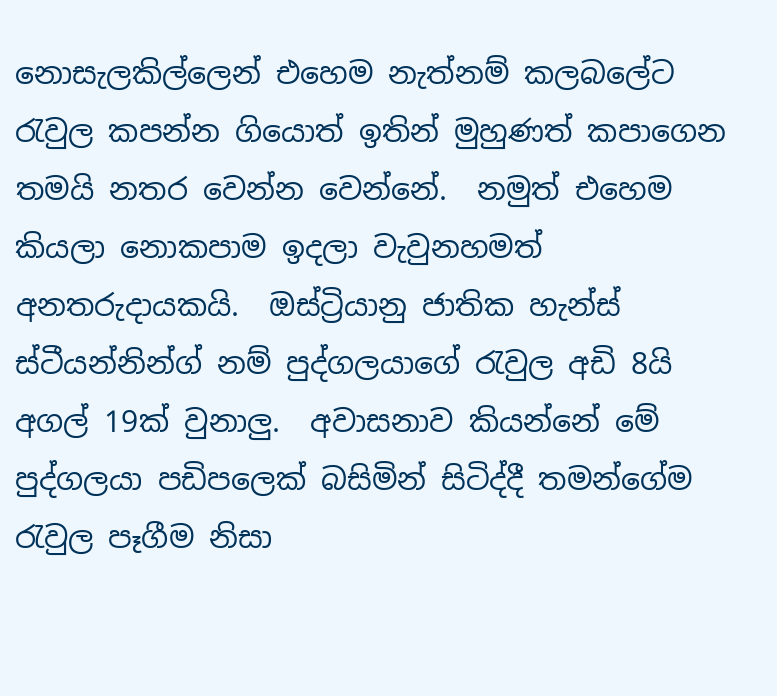නොසැලකිල්ලෙන් එහෙම නැත්නම් කලබලේට රැවුල කපන්න ගියොත් ඉතින් මුහුණත් කපාගෙන තමයි නතර වෙන්න වෙන්නේ.  නමුත් එහෙම කියලා නොකපාම ඉදලා වැවුනහමත් අනතරුදායකයි.  ඔස්ට්‍රියානු ජාතික හැන්ස්  ස්ටීයන්නින්ග් නම් පුද්ගලයාගේ රැවුල අඩි 8යි අගල් 19ක් වුනාලු.  අවාසනාව කියන්නේ මේ පුද්ගලයා පඩිපලෙක් බසිමින් සිටිද්දී තමන්ගේම රැවුල පෑගීම නිසා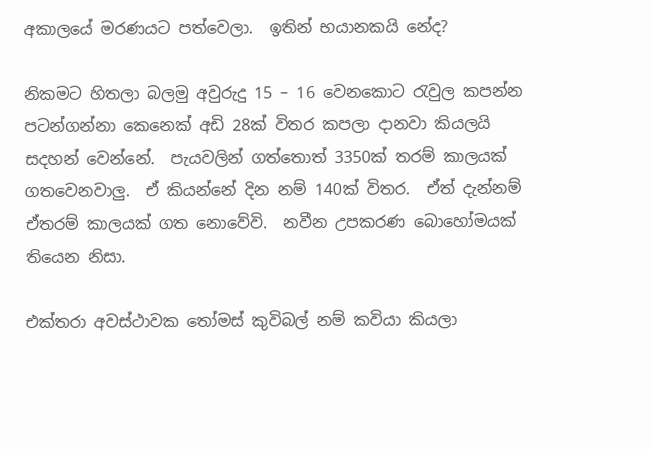අකාලයේ මරණයට පත්වෙලා.  ඉතින් භයානකයි නේද?

නිකමට හිතලා බලමු අවුරුදු 15 – 16 වෙනකොට රැවුල කපන්න පටන්ගන්නා කෙනෙක් අඩි 28ක් විතර කපලා දානවා කියලයි සදහන් වෙන්නේ.  පැයවලින් ගත්තොත් 3350ක් තරම් කාලයක් ගතවෙනවාලු.  ඒ කියන්නේ දින නම් 140ක් විතර.  ඒත් දැන්නම් ඒතරම් කාලයක් ගත නොවේවි.  නවීන උපකරණ බොහෝමයක් තියෙන නිසා.

එක්තරා අවස්ථාවක තෝමස් කුවිබල් නම් කවියා කියලා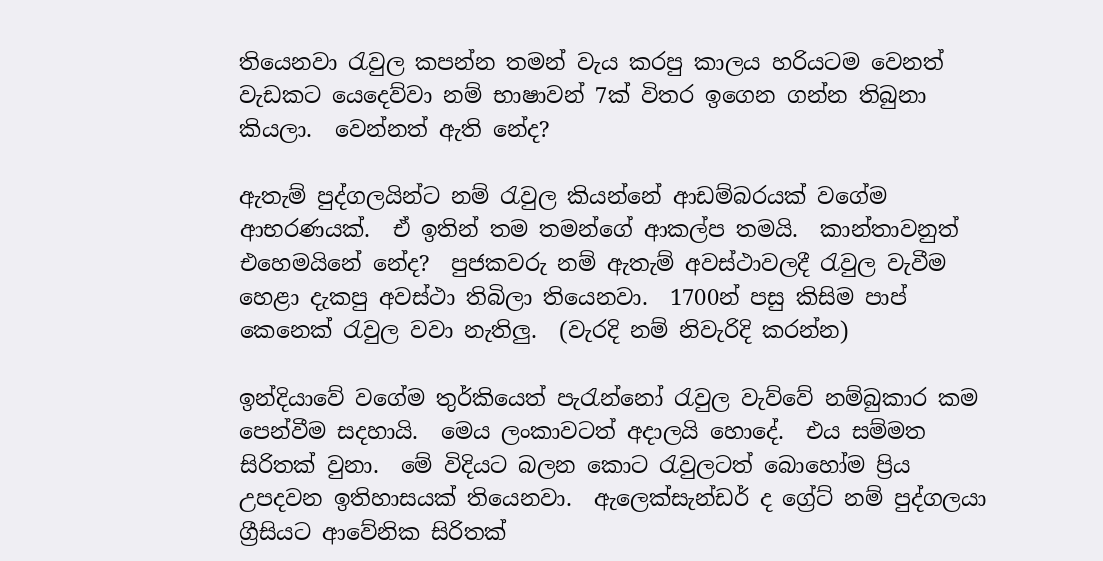තියෙනවා රැවුල කපන්න තමන් වැය කරපු කාලය හරියටම වෙනත් වැඩකට යෙදෙව්වා නම් භාෂාවන් 7ක් විතර ඉගෙන ගන්න තිබුනා කියලා.  වෙන්නත් ඇති නේද?

ඇතැම් පුද්ගලයින්ට නම් රැවුල කියන්නේ ආඩම්බරයක් වගේම ආභරණයක්.  ඒ ඉතින් තම තමන්ගේ ආකල්ප තමයි.  කාන්තාවනුත් එහෙමයිනේ නේද?  පුජකවරු නම් ඇතැම් අවස්ථාවලදී රැවුල වැවීම හෙළා දැකපු අවස්ථා තිබිලා තියෙනවා.  1700න් පසු කිසිම පාප් කෙනෙක් රැවුල වවා නැතිලු.  (වැරදි නම් නිවැරිදි කරන්න)

ඉන්දියාවේ වගේම තුර්කියෙත් පැරැන්නෝ රැවුල වැව්වේ නම්බුකාර කම පෙන්වීම සදහායි.  මෙය ලංකාවටත් අදාලයි හොදේ.  එය සම්මත සිරිතක් වුනා.  මේ විදියට බලන කොට රැවුලටත් බොහෝම ප්‍රිය උපදවන ඉතිහාසයක් තියෙනවා.  ඇලෙක්සැන්ඩර් ද ග්‍රේට් නම් පුද්ගලයා ග්‍රීසියට ආවේනික සිරිතක්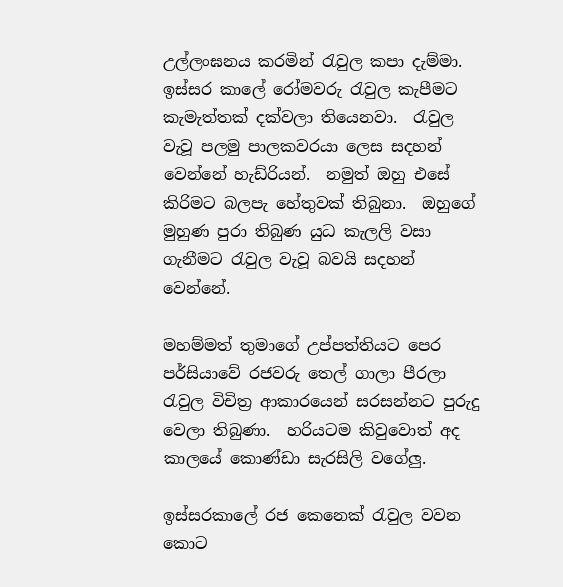උල්ලංඝනය කරමින් රැවුල කපා දැම්මා.  ඉස්සර කාලේ රෝමවරු රැවුල කැපීමට කැමැත්තක් දක්වලා තියෙනවා.  රැවුල වැවූ පලමු පාලකවරයා ලෙස සදහන් වෙන්නේ හැඩ්රියන්.  නමුත් ඔහු එසේ කිරිමට බලපැ හේතුවක් තිබුනා.  ඔහුගේ මුහුණ පුරා තිබුණ යුධ කැලලි වසා ගැනීමට රැවුල වැවූ බවයි සදහන් වෙන්නේ.

මහම්මත් තුමාගේ උප්පත්තියට පෙර පර්සියාවේ රජවරු තෙල් ගාලා පීරලා රැවුල විචිත්‍ර ආකාරයෙන් සරසන්නට පුරුදු වෙලා තිබුණා.  හරියටම කිවුවොත් අද කාලයේ කොණ්ඩා සැරසිලි වගේලු.

ඉස්සරකාලේ රජ කෙනෙක් රැවුල වවන කොට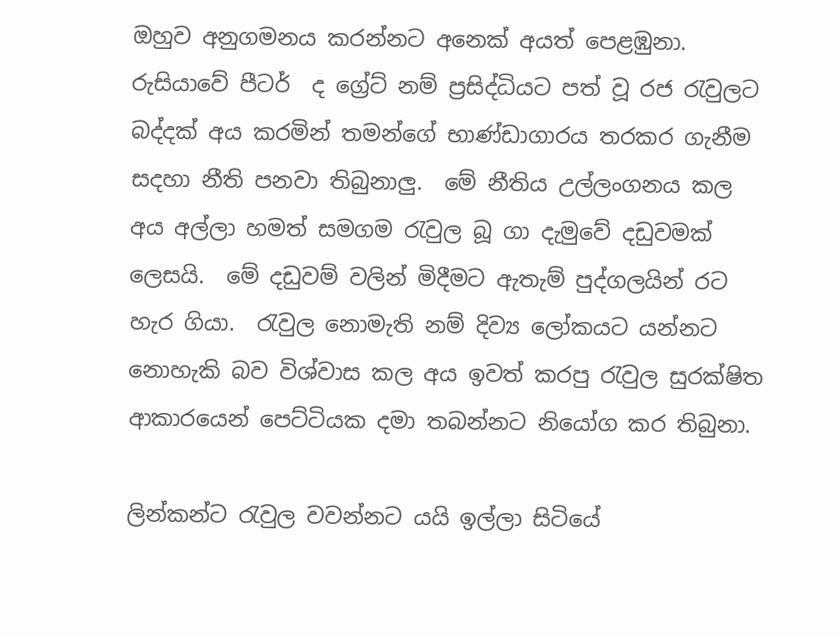ඔහුව අනුගමනය කරන්නට අනෙක් අයත් පෙළඹුනා.  රුසියාවේ පීටර්  ද ග්‍රේට් නම් ප්‍රසිද්ධියට පත් වූ රජ රැවුලට බද්දක් අය කරමින් තමන්ගේ භාණ්ඩාගාරය තරකර ගැනීම සදහා නීති පනවා තිබුනාලු.  මේ නීතිය උල්ලංගනය කල අය අල්ලා හමත් සමගම රැවුල බූ ගා දැමුවේ දඩුවමක් ලෙසයි.  මේ දඩුවම් වලින් මිදීමට ඇතැම් පුද්ගලයින් රට හැර ගියා.  රැවුල නොමැති නම් දිව්‍ය ලෝකයට යන්නට නොහැකි බව විශ්වාස කල අය ඉවත් කරපු රැවුල සුරක්ෂිත ආකාරයෙන් පෙට්ටියක දමා තබන්නට නියෝග කර තිබුනා.

ලින්කන්ට රැවුල වවන්නට යයි ඉල්ලා සිටියේ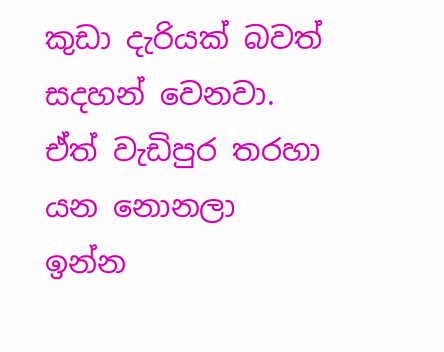කුඩා දැරියක් බවත් සදහන් වෙනවා.  ඒත් වැඩිපුර තරහා යන නොනලා ඉන්න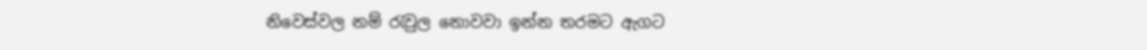නිවෙස්වල නම් රැවුල නොවවා ඉන්න තරමට ඇගට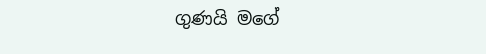ගුණයි මගේ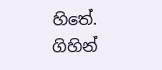හිතේ.  ගිහින්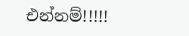එන්නම්!!!!!